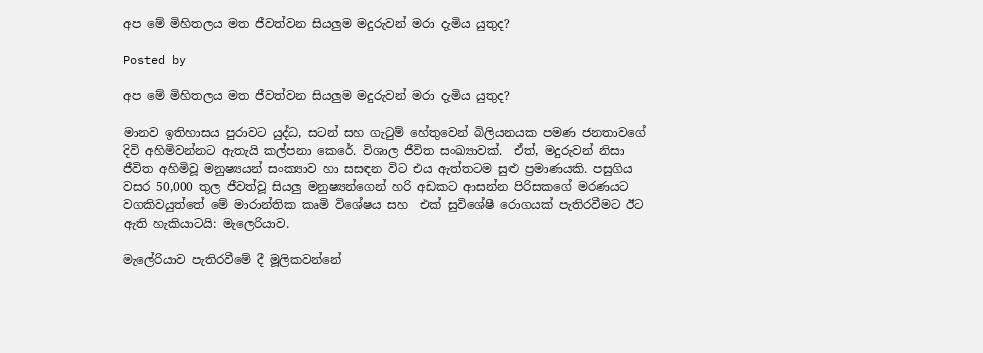අප මේ මිහිතලය මත ජීවත්වන සියලුම මදුරුවන් මරා දැමිය යුතුද?

Posted by

අප මේ මිහිතලය මත ජීවත්වන සියලුම මදුරුවන් මරා දැමිය යුතුද?

මානව ඉතිහාසය පුරාවට යුද්ධ, සටන් සහ ගැ‍ටුම් හේතුවෙන් බිලියනයක පමණ ජනතාවගේ දිවි අහිමිවන්නට ඇතැයි කල්පනා කෙරේ. විශාල ජීවිත සංඛ්‍යාවක්.  ඒත්, මදුරුවන් නිසා ජීවිත අහිමිවූ මනුෂ්‍යයන් සංක්‍යාව හා සසඳන විට එය ඇත්තටම සුළු ප්‍රමාණයකි. පසුගිය වසර 50,000 තුල ජීවත්වූ සියලු මනුෂ්‍යන්ගෙන් හරි අඩකට ආසන්න පිරිසකගේ මරණයට වගකිවයුත්තේ මේ මාරාන්තික කෘමි විශේෂය සහ  එක් සුවිශේෂී රොගයක් පැතිරවීමට ඊට ඇති හැකියාටයි: මැලෙරියාව.

මැලේරියාව පැතිරවීමේ දී මූලිකවන්නේ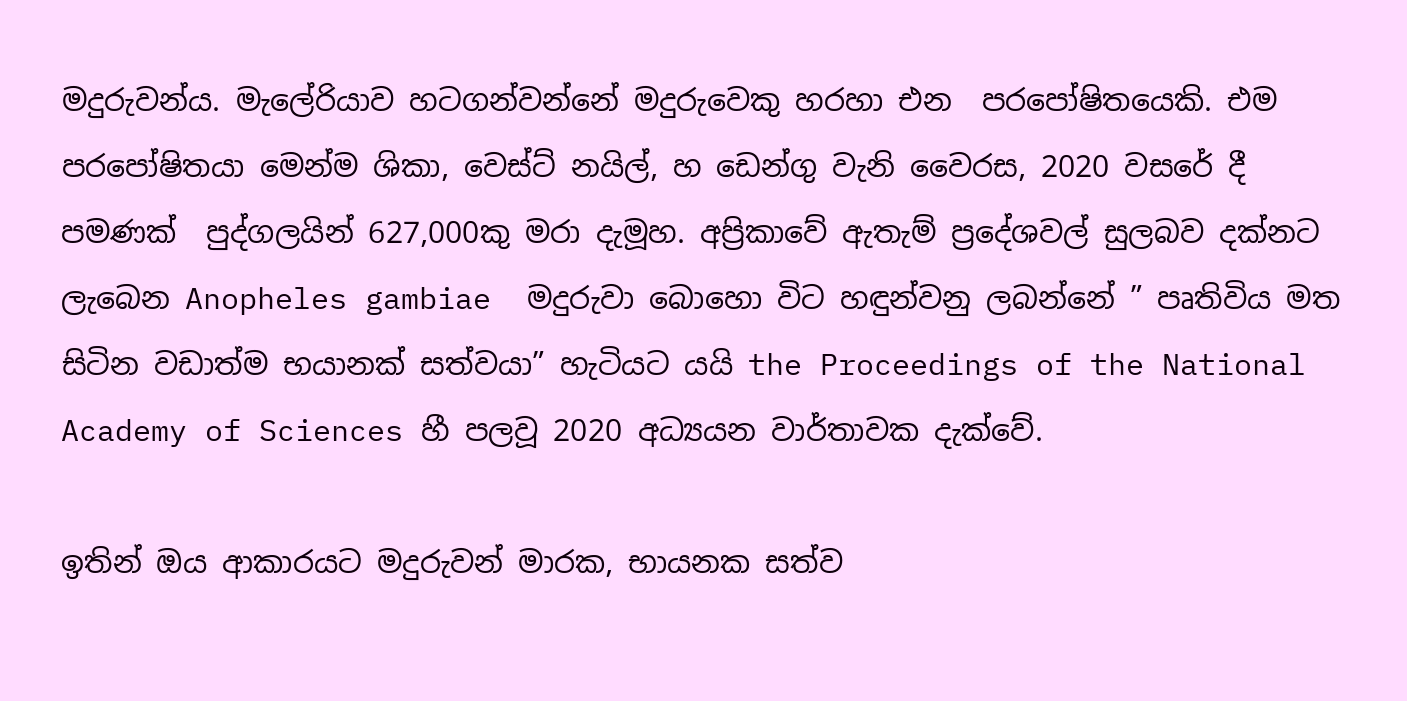මදුරුවන්ය. මැලේරියාව හටගන්වන්නේ මදුරුවෙකු හරහා එන  පරපෝෂිතයෙකි. එම පරපෝෂිතයා මෙන්ම ශිකා, වෙස්ට් නයිල්, හ ඩෙන්ගු වැනි වෛරස, 2020 වසරේ දී පමණක්  පුද්ගලයින් 627,000කු මරා දැමූහ. අප්‍රිකාවේ ඇතැම් ප්‍රදේශවල් සුලබව දක්නට ලැබෙන Anopheles gambiae  මදුරුවා බොහො විට හඳුන්වනු ලබන්නේ ” පෘතිවිය මත සිටින වඩාත්ම භයානක් සත්වයා” හැටියට යයි the Proceedings of the National Academy of Sciences හී පලවූ 2020 අධ්‍යයන වාර්තාවක දැක්වේ.

ඉතින් ඔය ආකාරයට මදුරුවන් මාරක, භායනක සත්ව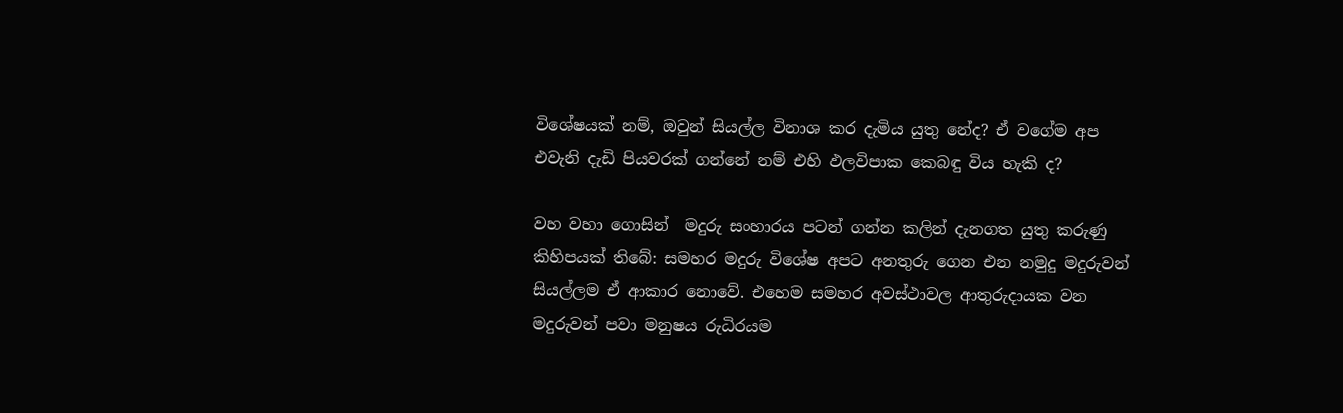විශේෂයක් නම්, ඔවුන් සියල්ල විනාශ කර දැමිය යුතු නේද? ඒ වගේම අප එවැනි දැඩි පියවරක් ගන්නේ නම් එහි ඵලවිපාක කෙබඳු විය හැකි ද?

වහ වහා ගොසින්  මදුරු සංහාරය පටන් ගන්න කලින් දැනගත යුතු කරුණු කිහිපයක් තිබේ: සමහර මදුරු විශේෂ අපට අනතුරු ගෙන එන නමුදු මදුරුවන් සියල්ලම ඒ ආකාර නොවේ. එහෙම සමහර අවස්ථාවල ආතුරුදායක වන මදුරුවන් පවා මනුෂය රුධිරයම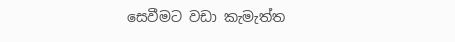සෙවීමට වඩා කැමැත්ත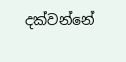දක්වන්නේ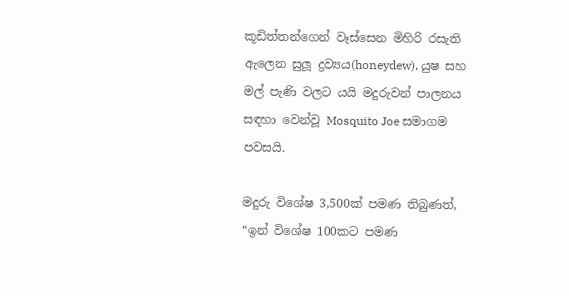කූඩිත්තන්ගෙන් වෑස්සෙන මිහිරි රසැති ඇලෙන සුලූ ද්‍රව්‍යය(honeydew), යුෂ සහ මල් පැණි වලට යයි මදුරුවන් පාලනය සඳහා වෙන්වූ Mosquito Joe සමාගම පවසයි.

මදුරු විශේෂ 3,500ක් පමණ තිබුණත්, “ඉන් විශේෂ 100කට පමණ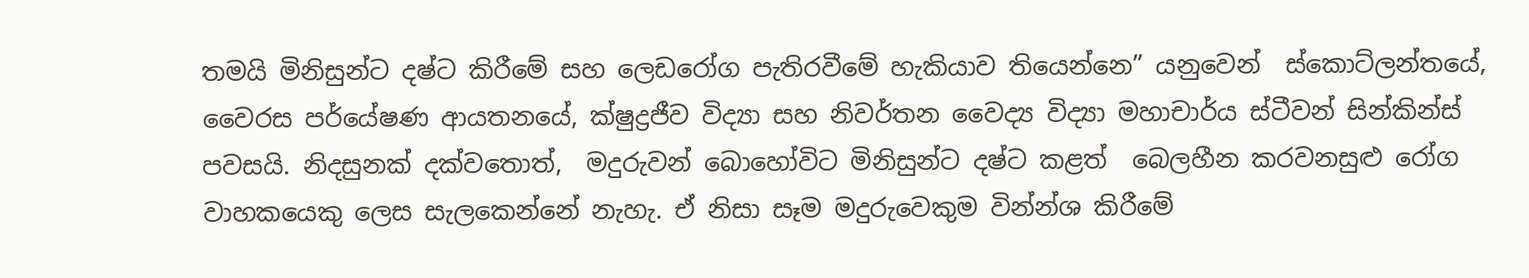තමයි මිනිසුන්ට දෂ්ට කිරීමේ සහ ලෙඩරෝග පැතිරවීමේ හැකියාව තියෙන්නෙ” යනුවෙන්  ස්කොට්ලන්තයේ, වෛරස පර්යේෂණ ආයතනයේ, ක්ෂුද්‍රජීව විද්‍යා සහ නිවර්තන වෛද්‍ය විද්‍යා මහාචාර්ය ස්ටීවන් සින්කින්ස් පවසයි. නිදසුනක් දක්වතොත්,  මදුරුවන් බොහෝවිට මිනිසුන්ට දෂ්ට කළත්  බෙලහීන කරවනසුළු රෝග වාහකයෙකු ලෙස සැලකෙන්නේ නැහැ. ඒ නිසා සෑම මදුරුවෙකුම වින්න්ශ කිරීමේ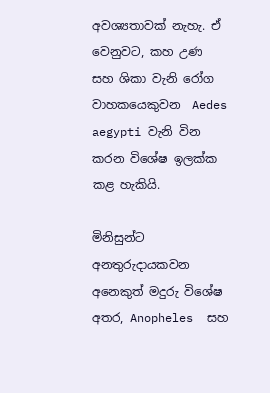අවශ්‍යතාවක් නැහැ. ඒ වෙනුවට, කහ උණ සහ ශිකා වැනි රෝග වාහකයෙකුවන  Aedes aegypti වැනි වින කරන විශේෂ ඉලක්ක කළ හැකියි.

මිනිසුන්ට අනතුරුදායකවන අනෙකුත් මදුරු විශේෂ අතර, Anopheles  සහ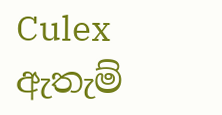Culex ඇතැම්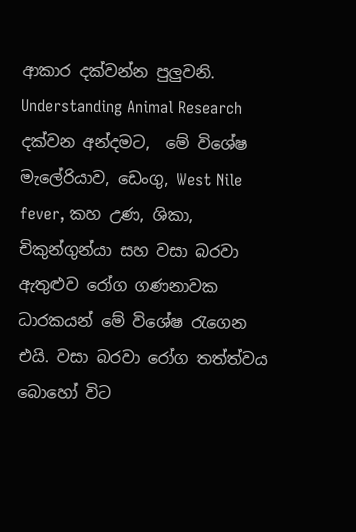ආකාර දක්වන්න පුලුවනි. Understanding Animal Research දක්වන අන්දමට,  මේ විශේෂ මැලේරියාව, ඩෙංගු, West Nile fever, කහ උණ, ශිකා, චිකුන්ගුන්යා සහ වසා බරවා ඇතුළුව රෝග ගණනාවක ධාරකයන් මේ විශේෂ ‍රැගෙන එයි. වසා බරවා රෝග තත්ත්වය බොහෝ විට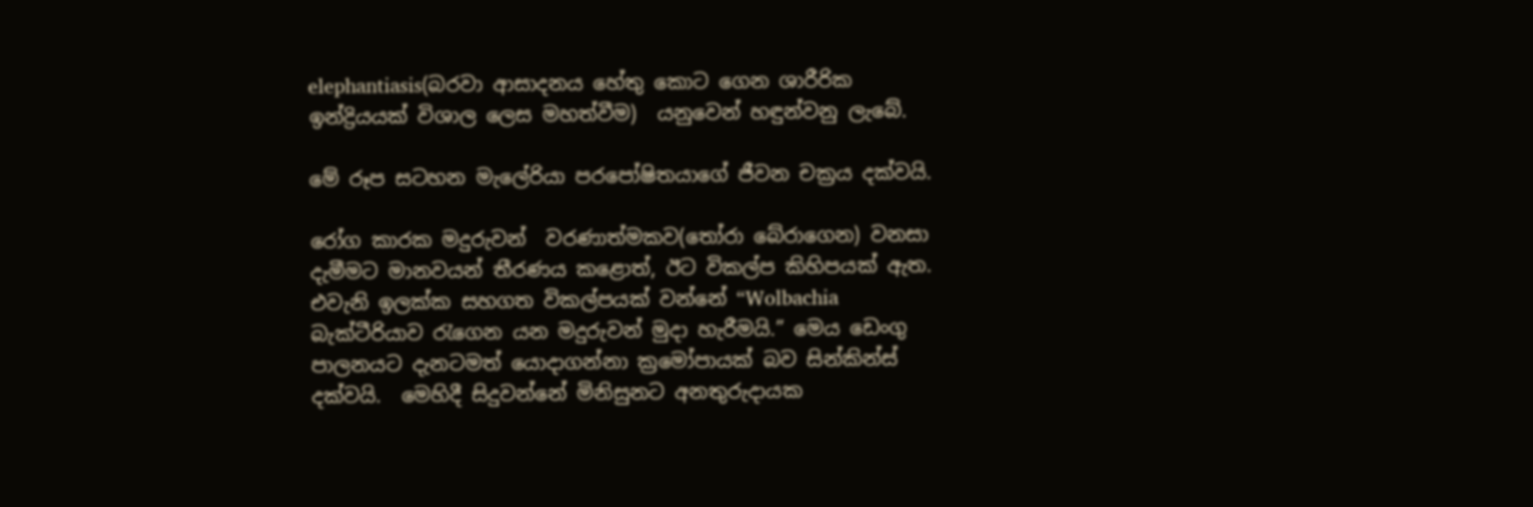elephantiasis(බරවා ආසාදනය හේතු කොට ගෙන ශාරීරික ඉන්ද්‍රියයක් විශාල ලෙස මහත්වීම)  යනුවෙන් හඳුන්වනු ලැබේ.

මේ රූප සටහන මැලේරියා පරපෝෂිතයාගේ ජීවන චක්‍රය දක්වයි.

රෝග කාරක මදුරුවන්  වරණාත්මකව(තෝරා බේරාගෙන) වනසා දැමීමට මානවයන් තීරණය කළොත්, ඊට විකල්ප කිහිපයක් ඇත. එවැනි ඉලක්ක සහගත විකල්පයක් වන්නේ “Wolbachia බැක්ටීරියාව ‍රැගෙන යන මදුරුවන් මුදා හැරීමයි.” මෙය ඩෙංගු පාලනයට දැනටමත් යොදාගන්නා ක්‍රමෝපායක් බව සින්කින්ස් දක්වයි.  මෙහිදී සිදුවන්නේ මිනිසුනට අනතුරුදායක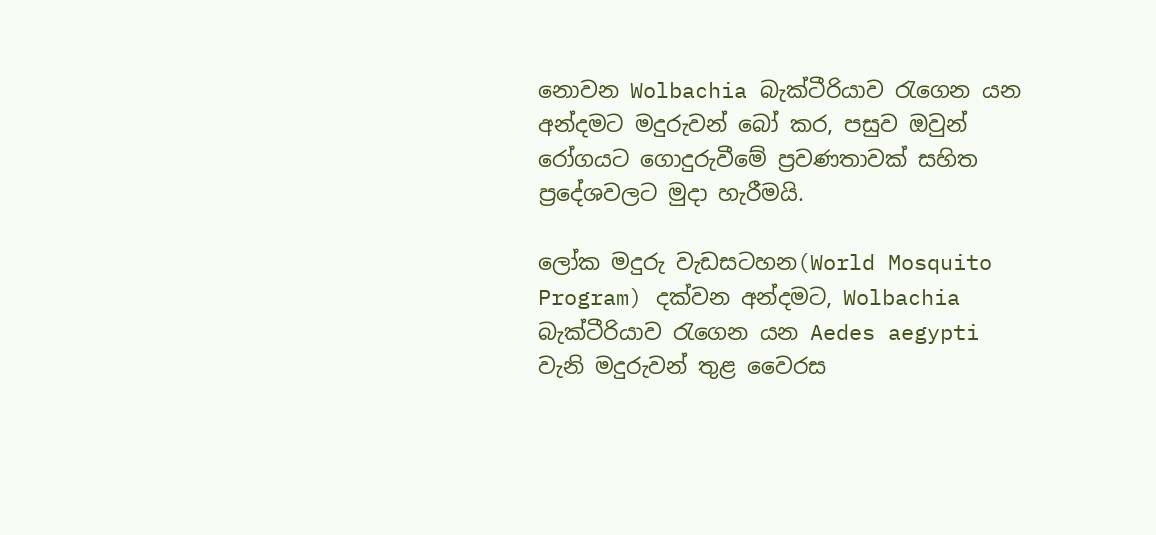නොවන Wolbachia බැක්ටීරියාව ‍රැගෙන යන අන්දමට මදුරුවන් බෝ කර, පසුව ඔවුන් රෝගයට ගොදුරුවීමේ ප්‍රවණතාවක් සහිත ප්‍රදේශවලට මුදා හැරීමයි.

ලෝක මදුරු වැඩසටහන(World Mosquito Program) දක්වන අන්දමට, Wolbachia බැක්ටීරියාව ‍රැගෙන යන Aedes aegypti වැනි මදුරුවන් තුළ වෛරස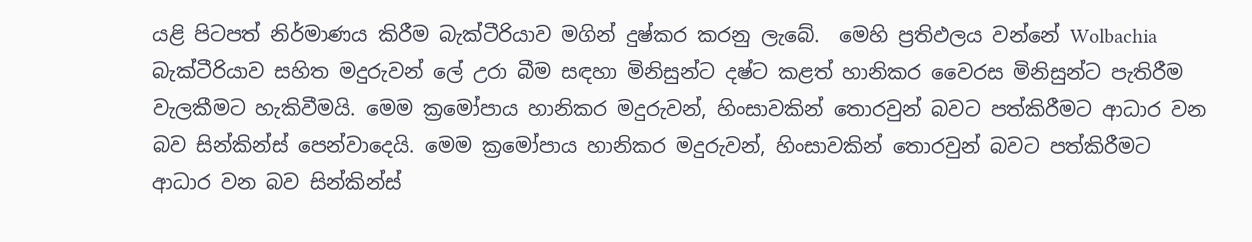යළි පිටපත් නිර්මාණය කිරීම බැක්ටීරියාව මගින් දුෂ්කර කරනු ලැබේ.  මෙහි ප්‍රතිඵලය වන්නේ Wolbachia බැක්ටීරියාව සහිත මදුරුවන් ලේ උරා බීම සඳහා මිනිසුන්ට දෂ්ට කළත් හානිකර වෛරස මිනිසුන්ට පැතිරීම වැලකීමට හැකිවීමයි. මෙම ක්‍රමෝපාය හානිකර මදුරුවන්, හිංසාවකින් තොරවුන් බවට පත්කිරීමට ආධාර වන බව සින්කින්ස් පෙන්වාදෙයි. මෙම ක්‍රමෝපාය හානිකර මදුරුවන්, හිංසාවකින් තොරවුන් බවට පත්කිරීමට ආධාර වන බව සින්කින්ස්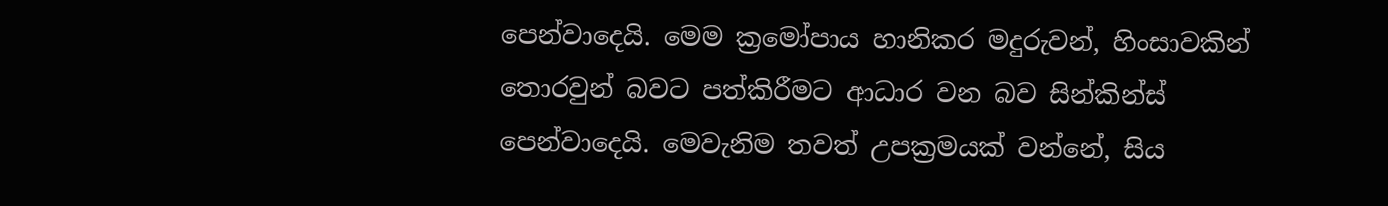පෙන්වාදෙයි. මෙම ක්‍රමෝපාය හානිකර මදුරුවන්, හිංසාවකින් තොරවුන් බවට පත්කිරීමට ආධාර වන බව සින්කින්ස් පෙන්වාදෙයි. මෙවැනිම තවත් උපක්‍රමයක් වන්නේ, සිය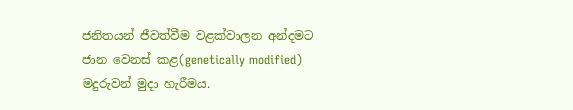ජනිතයන් ජීවත්වීම වළක්වාලන අන්දමට ජාන වෙනස් කළ(genetically modified) මදුරුවන් මුදා හැරීමය.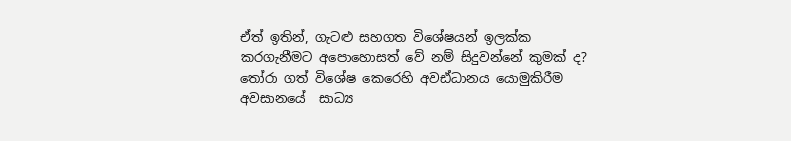ඒත් ඉතින්, ගැටළු සහගත විශේෂයන් ඉලක්ක කරගැනීමට අපොහොසත් වේ නම් සිදුවන්නේ කුමක් ද? තෝරා ගත් විශේෂ කෙරෙහි අවඪ්ධානය යොමුකිරීම අවසානයේ  සාධ්‍ය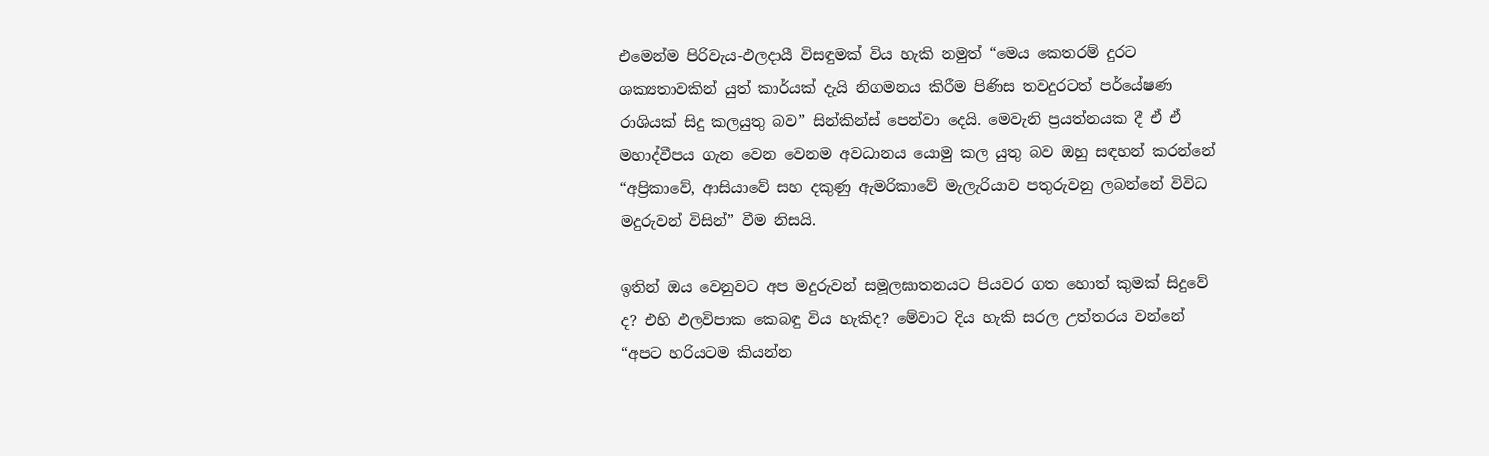එමෙන්ම පිරිවැය-ඵලදායී විසඳුමක් විය හැකි නමුත් “මෙය කෙතරම් දුරට ශක්‍යතාවකින් යුත් කාර්යක් දැයි නිගමනය කිරීම පිණිස තවදුරටත් පර්යේෂණ රාශියක් සිදු කලයුතු බව” සින්කින්ස් පෙන්වා දෙයි. මෙවැනි ප්‍රයත්නයක දී ඒ ඒ මහාද්වීපය ගැන වෙන වෙනම අවධානය යොමු කල යුතු බව ඔහු සඳහන් කරන්නේ “අප්‍රිකාවේ, ආසියාවේ සහ දකුණු ඇමරිකාවේ මැලැරියාව පතුරුවනු ලබන්නේ විවිධ මදුරුවන් විසින්” වීම නිසයි.

ඉතින් ඔය වෙනුවට අප මදුරුවන් සමූලඝාතනයට පියවර ගත හොත් කුමක් සිදුවේ  ද? එහි ඵලවිපාක කෙබඳු විය හැකිද? මේවාට දිය හැකි සරල උත්තරය වන්නේ “අපට හරියටම කියන්න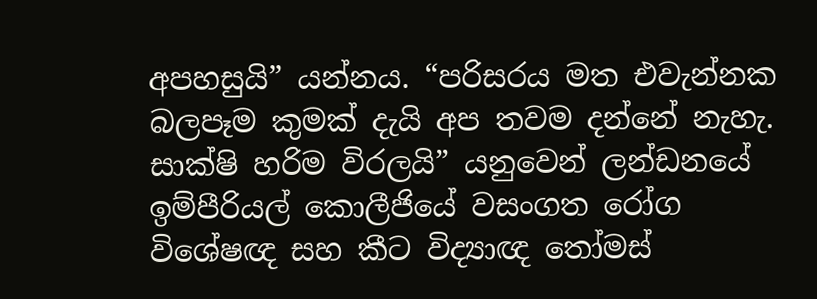අපහසුයි” යන්නය. “පරිසරය මත එවැන්නක බලපෑම කුමක් දැයි අප තවම දන්නේ නැහැ. සාක්ෂි හරිම විරලයි” යනුවෙන් ලන්ඩනයේ ඉම්පීරියල් කොලීජියේ වසංගත රෝග විශේෂඥ සහ කීට විද්‍යාඥ ‍තෝමස්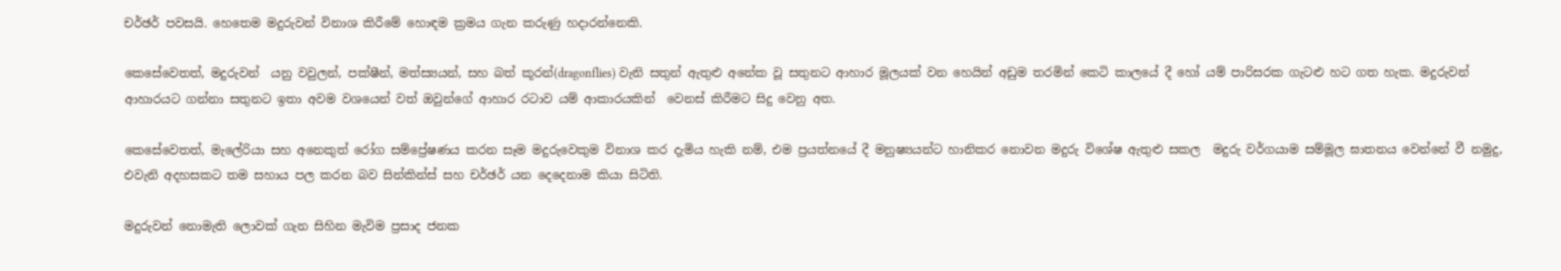චර්ඡර් පවසයි. හෙතෙම මදුරුවන් විනාශ කිරීමේ හොඳම ක්‍රමය ගැන කරුණු හදාරන්නෙකි.

කෙසේවෙතත්, මදුරුවන්  යනු වවුලන්, පක්ෂීන්, මත්ස්‍යයන්, සහ බත් කූරන්(dragonflies) වැනි සතුන් ඇතුළු අනේක වූ සතුනට ආහාර මූලයක් වන හෙයින් අඩුම තරමින් කෙටි කාලයේ දී හෝ යම් පාරිසරක ගැටළු හට ගත හැක. මදුරුවන් ආහාරයට ගන්නා සතුනට ඉතා අවම වශයෙන් වත් ඔවුන්ගේ ආහාර රටාව යම් ආකාරයකින්  වෙනස් කිරීමට සිදු වෙනු අත.

කෙසේවෙතත්, මැලේරියා සහ අනෙකුත් රෝග සම්ප්‍රේෂණය කරන සෑම මදුරුවෙකුම විනාශ කර දැමිය හැකි නම්, එම ප්‍රයත්නයේ දී මනුෂ්‍යයන්ට හානිකර නොවන මදුරු විශේෂ ඇතුළු සකල  මදුරු වර්ගයාම සම්මූල ඝාතනය වෙන්නේ වී නමුදු, එවැනි අදහසකට තම සහාය පල කරන බව සින්කින්ස් සහ චර්ඡර් යන දෙදෙනාම කියා සිටිති.

මදුරුවන් නොමැති ලොවක් ගැන සිහින මැවිම ප්‍රසාද ජනක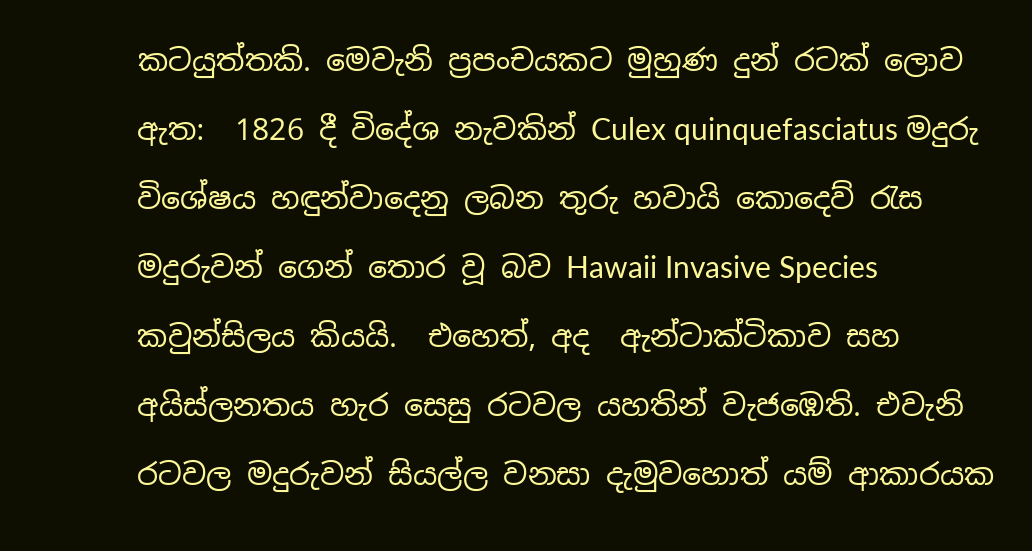කටයුත්තකි. මෙවැනි ප්‍රපංචයකට මුහුණ දුන් රටක් ලොව ඇත:  1826 දී විදේශ නැවකින් Culex quinquefasciatus මදුරු විශේෂය හඳුන්වාදෙනු ලබන තුරු හවායි කොදෙව් ‍රැස මදුරුවන් ගෙන් තොර වූ බව Hawaii Invasive Species කවුන්සිලය කියයි.  එහෙත්, අද  ඇන්ටාක්ටිකාව සහ අයිස්ලනතය හැර සෙසු රටවල යහතින් වැජඹෙති. එවැනි රටවල මදුරුවන් සියල්ල වනසා දැමුවහොත් යම් ආකාරයක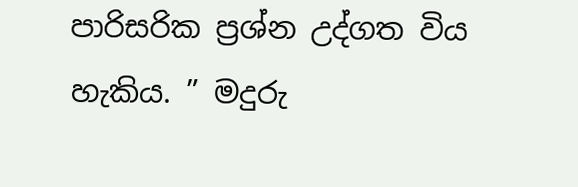පාරිසරික ප්‍රශ්න උද්ගත විය හැකිය. ” මදුරු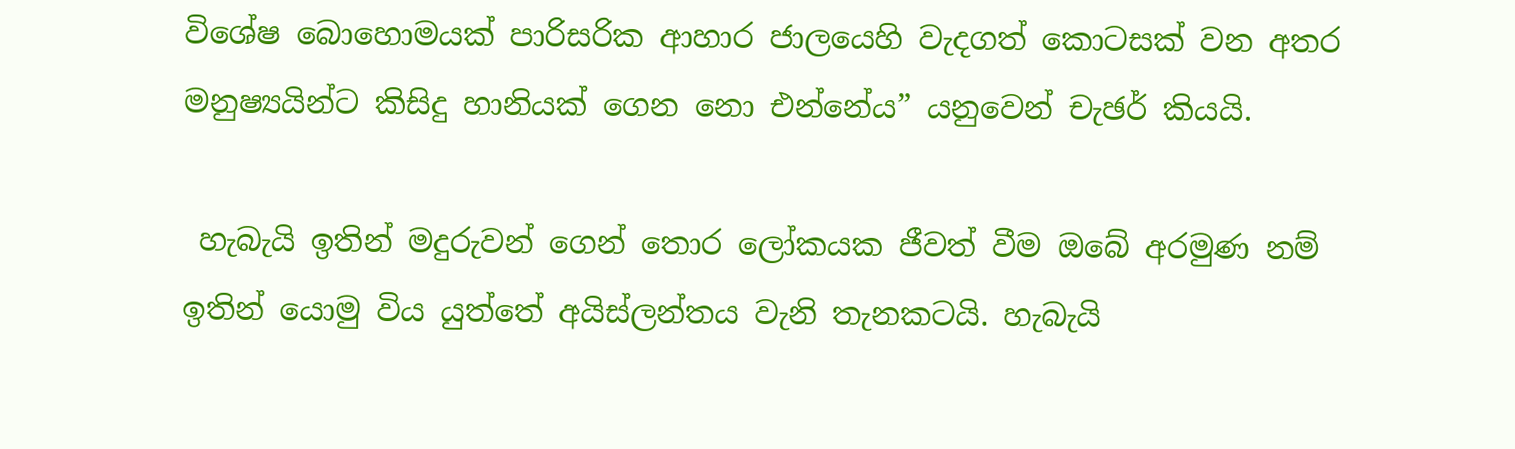විශේෂ බොහොමයක් පාරිසරික ආහාර ජාලයෙහි වැදගත් කොටසක් වන අතර මනුෂ්‍යයින්ට කිසිදු හානියක් ගෙන නො එන්නේය” යනුවෙන් චැඡර් කියයි.

 හැබැයි ඉතින් මදුරුවන් ගෙන් තොර ලෝකයක ජීවත් වීම ඔබේ අරමුණ නම් ඉතින් යොමු විය යුත්තේ අයිස්ලන්තය වැනි තැනකටයි. හැබැයි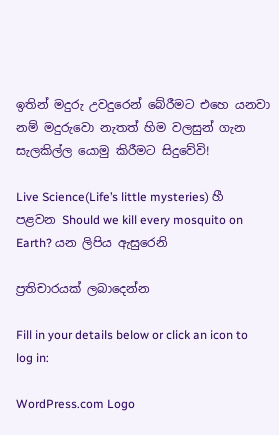ඉතින් මදුරු උවදුරෙන් බේරීමට එහෙ යනවා නම් මදුරුවො නැතත් හිම වලසුන් ගැන සැලකිල්ල යොමු කිරීමට සිදුවේවි!

Live Science(Life’s little mysteries) හී පළවන Should we kill every mosquito on Earth? යන ලිපිය ඇසුරෙනි

ප්‍රතිචාරයක් ලබාදෙන්න

Fill in your details below or click an icon to log in:

WordPress.com Logo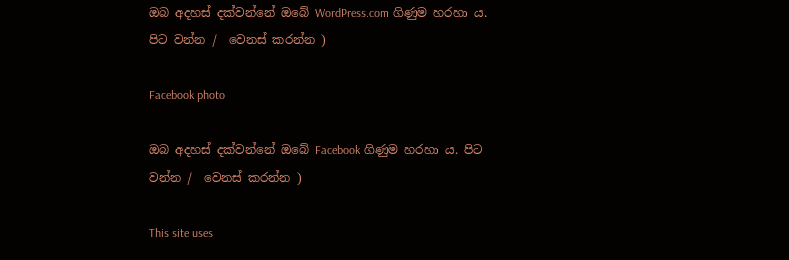ඔබ අදහස් දක්වන්නේ ඔබේ WordPress.com ගිණුම හරහා ය. පිට වන්න /  වෙනස් කරන්න )

Facebook photo

ඔබ අදහස් දක්වන්නේ ඔබේ Facebook ගිණුම හරහා ය. පිට වන්න /  වෙනස් කරන්න )

This site uses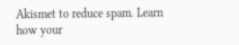Akismet to reduce spam. Learn how your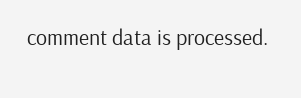comment data is processed.